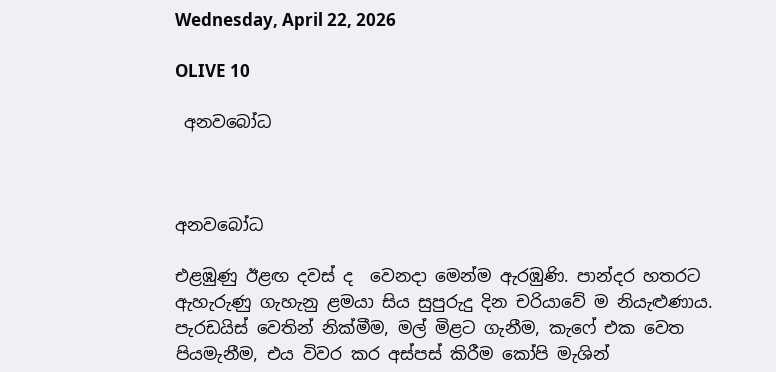Wednesday, April 22, 2026

OLIVE 10

 අනවබෝධ



අනවබෝධ

එළඹුණු ඊළඟ දවස් ද  වෙනදා මෙන්ම ඇරඹුණි. පාන්දර හතරට ඇහැරුණු ගැහැනු ළමයා සිය සුපුරුදු දින චරියාවේ ම නියැළුණාය. පැරඩයිස් වෙතින් නික්මීම, මල් මිළට ගැනීම, කැෆේ එක වෙත පියමැනීම, එය විවර කර අස්පස් කිරීම කෝපි මැශින්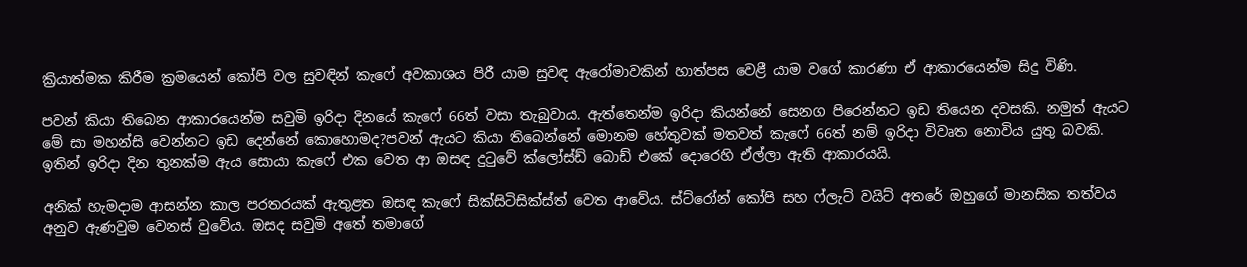ක්‍රියාත්මක කිරීම ක්‍රමයෙන් කෝපි වල සුවඳින් කැෆේ අවකාශය පිරී යාම සුවඳ ඇරෝමාවකින් හාත්පස වෙළී යාම වගේ කාරණා ඒ ආකාරයෙන්ම සිදු විණි.

පවන් කියා තිබෙන ආකාරයෙන්ම සවුමි ඉරිදා දිනයේ කැෆේ 66ත් වසා තැබුවාය. ඇත්තෙන්ම ඉරිදා කියන්නේ සෙනග පිරෙන්නට ඉඩ තියෙන දවසකි. නමුත් ඇයට මේ සා මහන්සි වෙන්න‌ට ඉඩ දෙන්නේ කොහොමද?පවන් ඇයට කියා තිබෙන්නේ මොනම හේතුවක් මතවත් කැෆේ 66ත් නම් ඉරිදා විවෘත නොවිය යුතු බවකි. ඉතින් ඉරිදා දින තුනක්ම ඇය සොයා කැෆේ එක වෙත ආ ඔසඳ දුටුවේ ක්ලෝස්ඩ් බොඩ් එකේ දොරෙහි ඒල්ලා ඇති ආකාරයයි.

අනික් හැමදාම ආසන්න කාල පරතරයක් ඇතුළත ඔසඳ කැෆේ සික්සිටිසික්ස්ත් වෙත ආවේය. ස්ට්රෝන් කෝපි සහ ෆ්ලැට් වයිට් අතරේ ඔහුගේ මානසික තත්වය අනුව ඇණවුම වෙනස් වුවේය. ඔසද සවුමි අතේ තමාගේ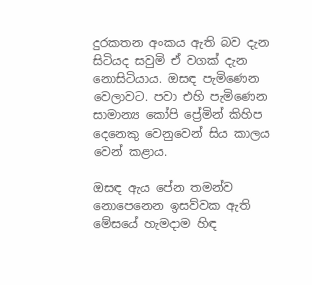දුරකතන අංකය ඇති බව දැන සිටියද සවුමි ඒ වගක් දැන නොසිටියාය. ඔසඳ පැමිණෙන වෙලාවට. පවා එහි පැමිණෙන සාමාන්‍ය කෝපි ප්‍රේමින් කිහිප දෙනෙකු වෙනුවෙන් සිය කාලය වෙන් කළාය.

ඔසඳ ඇය පේන තමන්ව නොපෙනෙන ඉසව්වක ඇති මේසයේ හැමදාම හිඳ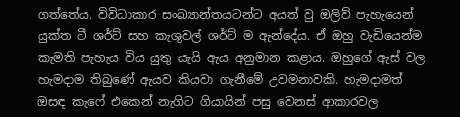ගත්තේය. විවිධාකාර සංඛ්‍යාන්තයටන්ට අයත් වු ඔලිව් පැහැයෙන් යුක්ත ටී ශර්ට් සහ කැශුවල් ශර්ට් ම ඇන්දේය. ඒ ඔහු වැඩියෙන්ම කැමති පැහැය විය යුතු යැයි ඇය අනුමාන කළාය. ඔහුගේ ඇස් වල හැමදාම තිබුණේ ඇයව කියවා ගැනීමේ උවමනාවකි. හැමදාමත් ඔසඳ කැෆේ එකෙන් නැගිට ගියායින් පසු වෙනස් ආකාරවල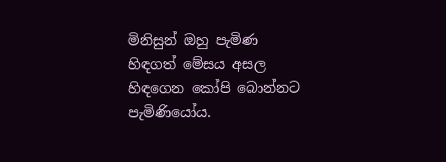මිනිසුන් ඔහු පැමිණ හිඳගත් මේසය අසල හිඳගෙන කෝපි බොන්නට පැමිණියෝය.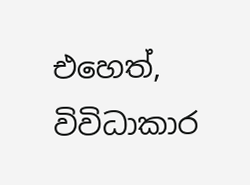එහෙත්, විවිධාකාර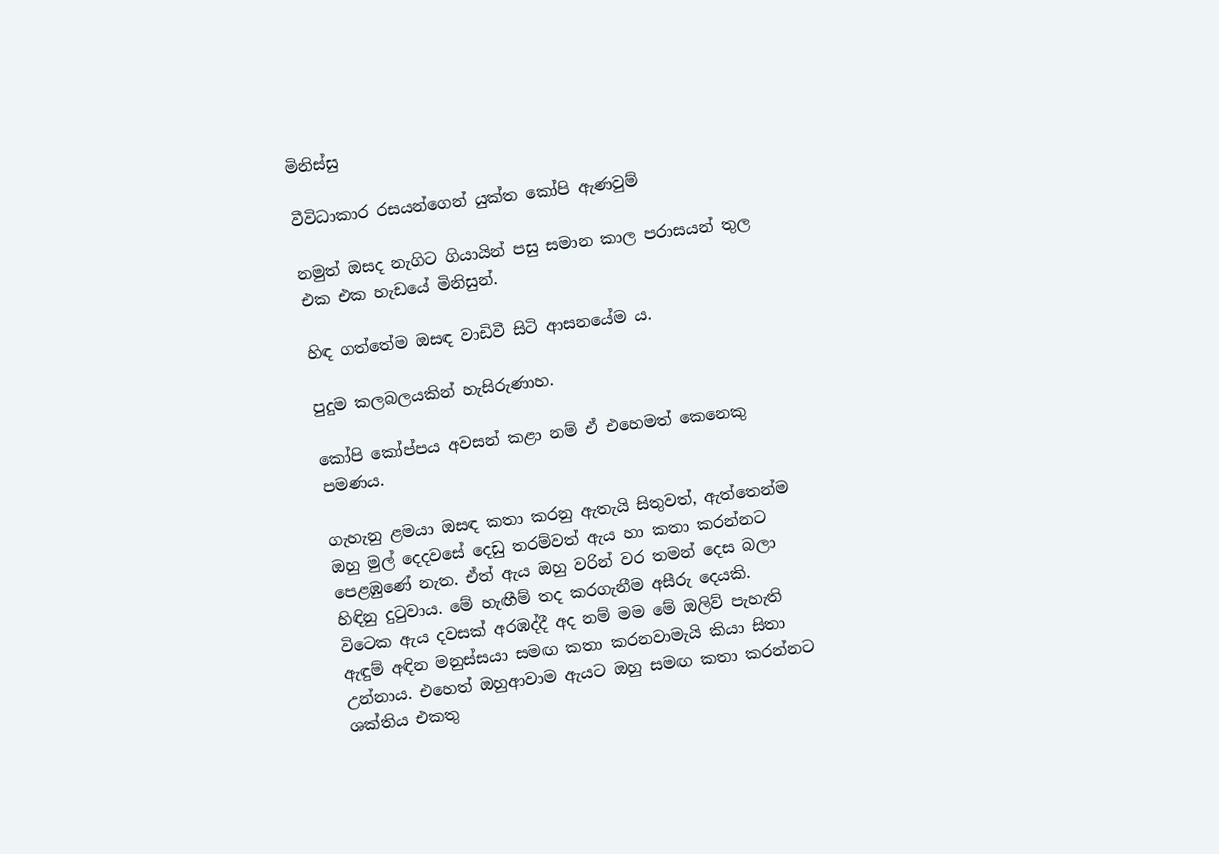මිනිස්සු

වීවිධාකාර රසයන්ගෙන් යුක්ත කෝපි ඇණවුම්

නමුත් ඔසද නැගිට ගියායින් පසු සමාන කාල පරාසයන් තුල එක එක හැඩය‌ේ මිනිසුන්.

හිඳ ගත්තේම ඔසඳ වාඩිවී සිටි ආසනයේම ය.

පුදුම කලබලයකින් හැසිරුණාහ.

කෝපි කෝප්පය අවසන් කළා නම් ඒ එහෙමත් කෙනෙකු පමණය.

ගැහැනු ළමයා ඔසඳ කතා කරනු ඇතැයි සිතුවත්, ඇත්තෙන්ම ඔහු මුල් දෙදවසේ දෙඩු තරම්වත් ඇය හා කතා කරන්නට පෙළඹුණේ නැත. ඒත් ඇය ඔහු වරින් වර තමන් දෙස බලා හිඳිනු දුටුවාය. මේ හැඟීම් තද කරගැනීම අසීරු දෙයකි. විටෙක ඇය දවසක් අරඹද්දී අද නම් මම මේ ඔලිව් පැහැති ඇඳුම් අඳින මනුස්සයා සමඟ කතා කරනවාමැයි කියා සිතා උන්නාය. එහෙත් ඔහුආවාම ඇයට ඔහු සමඟ කතා කරන්නට ශක්තිය එකතු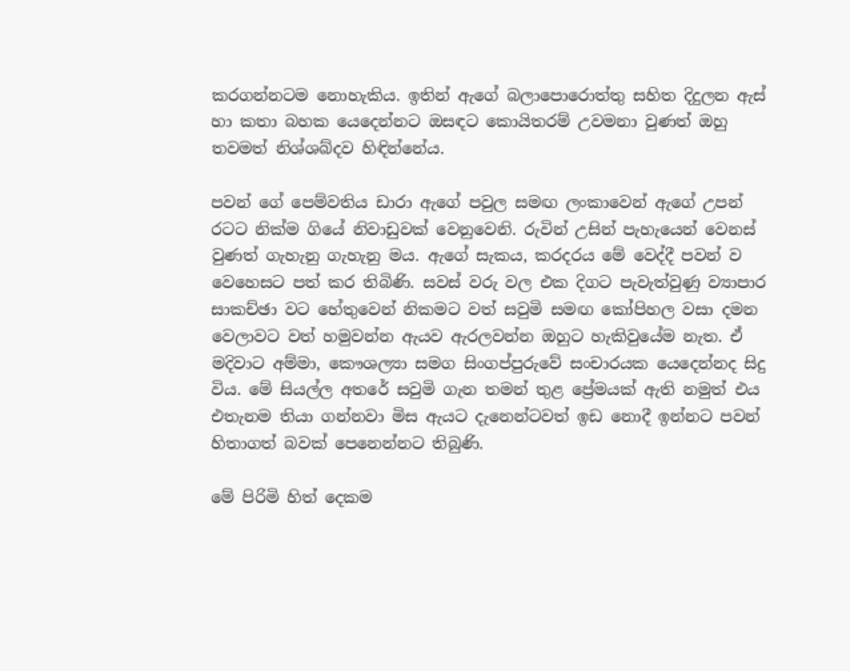කරගන්නටම නොහැකිය. ඉතින් ඇගේ බලාපොරොත්තු සහිත දිදුලන ඇස් හා කතා බහක යෙදෙන්නට ඔසඳට කොයිතරම් උවමනා වුණත් ඔහු තවමත් නිශ්ශබ්දව හිඳින්නේය.

පවන් ගේ පෙම්වතිය ඩාරා ඇගේ පවුල සමඟ ලංකාවෙන් ඇගේ උපන් රටට නික්ම ගියේ නිවාඩුවක් වෙනුවෙනි. රුවින් උසින් පැහැයෙන් වෙනස් වුණත් ගැහැනු ගැහැනු මය. ඇගේ සැකය, කරදරය මේ වෙද්දී පවන් ව වෙහෙසට පත් කර තිබිණි. සවස් වරු වල එක දිගට පැවැත්වුණු ව්‍යාපාර සාකච්ඡා වට හේතුවෙන් නිකමට වත් සවුමි සමඟ කෝපිහල වසා දමන වෙලාවට වත් හමුවන්න ඇයව ඇරලවන්න ඔහුට හැකිවුයේම නැත. ඒ මදිවාට අම්මා, කෞශල්‍යා සමග සිංගප්පුරුවේ සංචාරයක යෙදෙන්නද සිදු විය. මේ සියල්ල අතරේ සවුමි ගැන තමන් තුළ ප්‍රේමයක් ඇති නමුත් එය එතැනම තියා ගන්නවා මිස ඇයට දැනෙන්ටවත් ඉඩ නොදී ඉන්නට පවන් හිතාගත් බවක් පෙනෙන්නට තිබුණි.

මේ පිරිමි හිත් දෙකම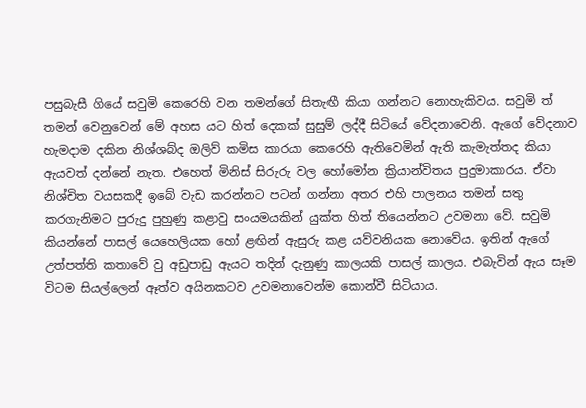පසුබැසී ගියේ සවුමි කෙරෙහි වන තමන්ගේ සිතැඟී කියා ගන්නට නොහැකිවය. සවුමි ත් තමන් වෙනුවෙන් මේ අහස යට හිත් දෙකක් සුසුම් ලද්දී සිටියේ වේදනාවෙනි. ඇගේ වේදනාව හැමදාම දකින නිශ්ශබ්ද ඔලිව් කමිස කාරයා කෙරෙහි ඇතිවෙමින් ඇති කැමැත්තද කියා ඇයවත් දන්නේ නැත. එහෙත් මිනිස් සිරුරු වල හෝමෝන ක්‍රියාන්විතය පුදුමාකාරය. ඒවා නිශ්චිත වයසකදී ඉබේ වැඩ කරන්නට පටන් ගන්නා අතර එහි පාලනය තමන් සතු කරගැනිමට පුරුදු පුහුණු කළාවු සංයමයකින් යුක්ත හිත් තියෙන්නට උවමනා වේ. සවුමි කියන්නේ පාසල් යෙහෙලියක හෝ ළඟින් ඇසුරු කළ යව්වනියක නොවේය. ඉතින් ඇගේ උත්පත්ති කතාවේ වු අඩුපාඩු ඇයට තදින් දැනුණු කාලයකි පාසල් කාලය. එබැවින් ඇය සෑම විටම සියල්ලෙන් ඈත්ව අයිනකටව උවමනාවෙන්ම කොන්වී සිටියාය.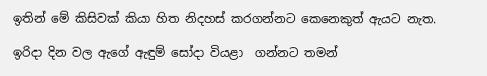ඉතින් මේ කිසිවක් කියා හිත නිදහස් කරගන්නට කෙනෙකුත් ඇයට නැත.

ඉරිදා දින වල ඇගේ ඇඳුම් සෝදා වියළා  ගන්නට තමන්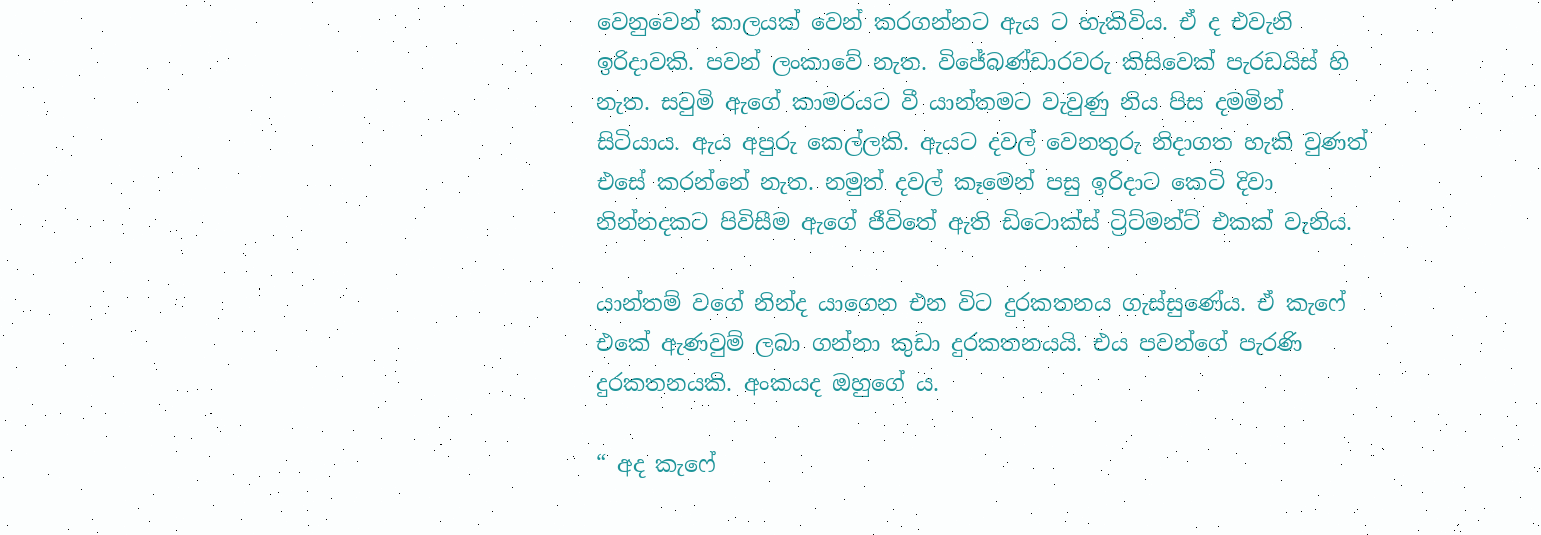වෙනුවෙන් කාලයක් වෙන් කරගන්නට ඇය ට හැකිවිය. ඒ ද එවැනි ඉරිදාවකි. පවන් ලංකාවේ නැත. විජේබණ්ඩාරවරු කිසිවෙක් පැරඩයිස් හි නැත. සවුමි ඇගේ කාමරයට වී යාන්තමට වැවුණු නිය පිස දමමින් සිටියාය. ඇය අපුරු කෙල්ලකි. ඇයට දවල් වෙනතුරු නිදාගත හැකි වුණත් එසේ කරන්නේ නැත. නමුත් දවල් කෑමෙන් පසු ඉරිදාට කෙටි දිවා නින්නදකට පිවිසීම ඇගේ ජීවිතේ ඇති ඩිටොක්ස් ට්‍රිට්මන්ට් එකක් වැනිය.

යාන්තම් වගේ නින්ද යාගෙන එන විට දුරකතනය ගැස්සුණේය. ඒ කැෆේ එකේ ඇණවුම් ලබා ගන්නා කුඩා දුරකතනයයි. එය පවන්ගේ පැරණි දුරකතනයකි. අංකයද ඔහුගේ ය.

“ අද කැෆේ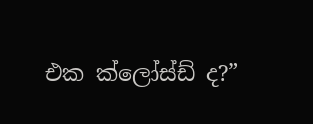එක ක්ලෝස්ඩ් ද?”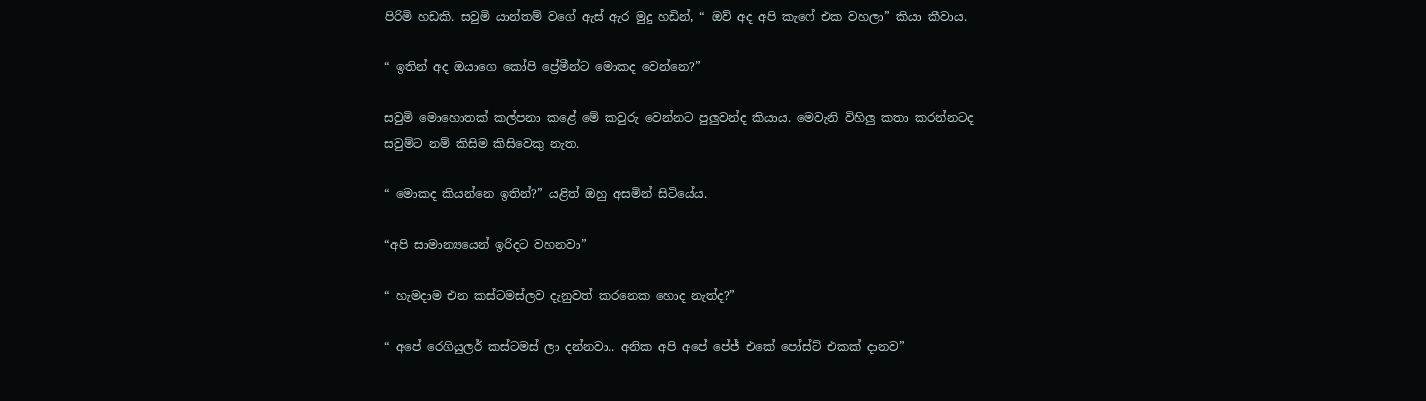පිරිමි හඩකි. සවුමි යාන්තම් වගේ ඇස් ඇර මුදු හඩින්, “ ඔව් අද අපි කැෆේ එක වහලා” කියා කීවාය.

“ ඉතින් අද ඔයාගෙ කෝපි ප්‍රේමීන්ට මොකද වෙන්නෙ?”

සවුමි මොහොතක් කල්පනා කළේ මේ කවුරු වෙන්නට පුලුවන්ද කියාය. මෙවැනි විහිලු කතා කරන්නටද සවුම්ට නම් කිසිම කිසිවෙකු නැත.

“ මොකද කියන්නෙ ඉතින්?” යළිත් ඔහු අසමින් සිටියේය.

“අපි සාමාන්‍යයෙන් ඉරිදට වහනවා”

“ හැමදාම එන කස්ටමස්ලව දැනුවත් කරනෙක හොද නැත්ද?”

“ අපේ රෙගියුලර් කස්ටමස් ලා දන්නවා.. අනික අපි අපේ පේජ් එකේ පෝස්ට් එකක් දානව”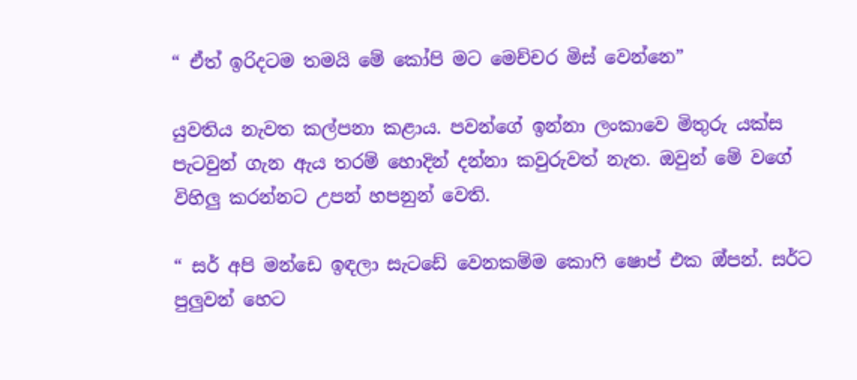“ ඒත් ඉරිදටම තමයි මේ කෝපි මට මෙච්චර මිස් වෙන්නෙ”

යුවතිය නැවත කල්පනා කළාය. පවන්ගේ ඉන්නා ලංකාවෙ මිතුරු යක්ස පැටවුන් ගැන ඇය තරම් හොදින් දන්නා කවුරුවත් නැත. ඔවුන් මේ වගේ විහිලු කරන්නට උපන් හපනුන් වෙති.

“ සර් අපි මන්ඩෙ ඉඳලා සැටඩේ වෙනකම්ම කොෆි ෂොප් එක ඔ්පන්. සර්ට පුලුවන් හෙට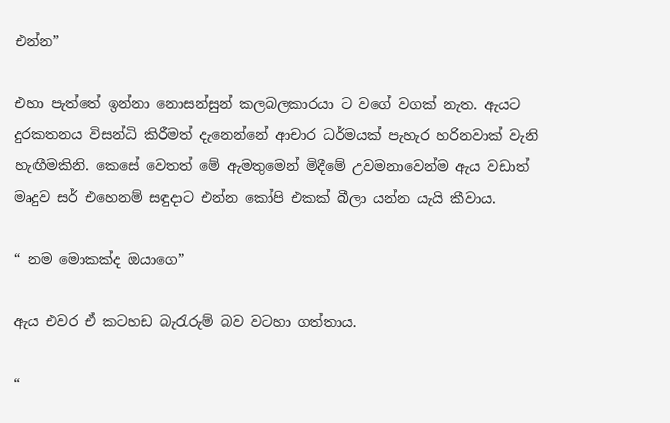එන්න”

එහා පැත්තේ ඉන්නා නොසන්සුන් කලබලකාරයා ට වගේ වගක් නැත. ඇයට දුරකතනය විසන්ධි කිරීමත් දැනෙන්නේ ආචාර ධර්මයක් පැහැර හරිනවාක් වැනි හැඟීමකිනි. කෙසේ වෙතත් මේ ඇමතුමෙන් මිදීමේ උවමනාවෙන්ම ඇය වඩාත් මෘදුව සර් එහෙනම් සඳුදාට එන්න කෝපි එකක් බීලා යන්න යැයි කීවාය.

“ නම මොකක්ද ඔයාගෙ”

ඇය එවර ඒ කටහඩ බැරැරුම් බව වටහා ගත්තාය.

“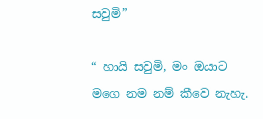සවුමි”

“ හායි සවුමි, මං ඔයාට මගෙ නම නම් කීවෙ නැහැ.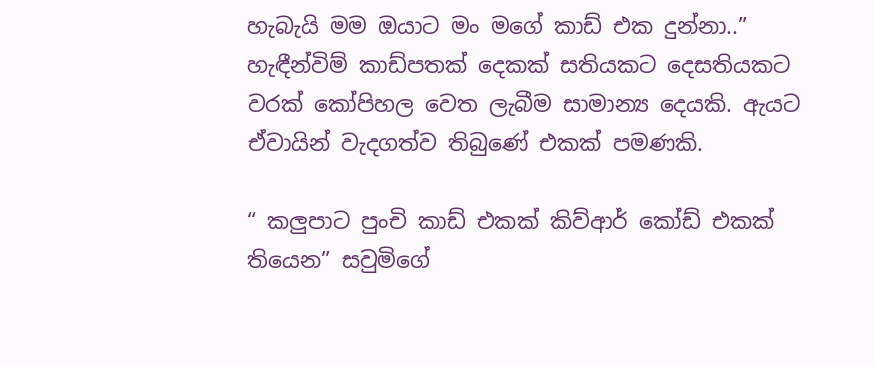හැබැයි මම ඔයාට මං මගේ කාඩ් එක දුන්නා..” හැඳීන්විම් කාඩ්පතක් දෙකක් සතියකට දෙසතියකට වරක් කෝපිහල වෙත ලැබීම සාමාන්‍ය දෙයකි. ඇයට ඒවායින් වැදගත්ව තිබුණේ එකක් පමණකි.

“ කලුපාට පුංචි කාඩ් එකක් කිව්ආර් කෝඩ් එකක් තියෙන” සවුමිගේ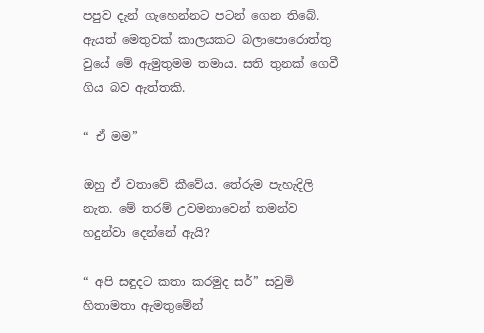පපුව දැන් ගැහෙන්නට පටන් ගෙන තිබේ. ඇයත් මෙතුවක් කාලයකට බලාපොරොත්තු වුයේ මේ ඇමුතුමම තමාය. සති තුනක් ගෙවී ගිය බව ඇත්තකි.

“ ඒ මම”

ඔහු ඒ වතාවේ කීවේය. තේරුම පැහැදිලි නැත. මේ තරම් උවමනාවෙන් තමන්ව හදුන්වා දෙන්නේ ඇයි?

“ අපි සඳුදට කතා කරමුද සර්” සවුමි හිතාමතා ඇමතුමේන්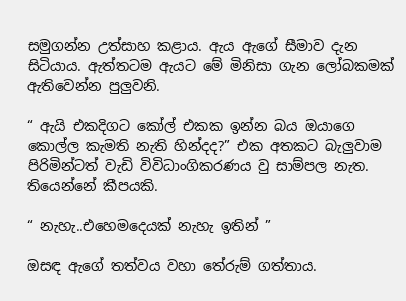සමුගන්න උත්සාහ කළාය. ඇය ඇගේ සීමාව දැන සිටියාය. ඇත්තටම ඇයට මේ මිනිසා ගැන ලෝබකමක් ඇතිවෙන්න පුලුවනි.

“ ඇයි එකදිගට කෝල් එකක ඉන්න බය ඔයාගෙ කොල්ල කැමති නැති හින්දද?” එක අතකට බැලුවාම පිරිමින්ටත් වැඩි විවිධාංගිකරණය වු සාම්පල නැත. තියෙන්නේ කීපයකි.

“ නැහැ..එහෙමදෙයක් නැහැ ඉතින් ”

ඔසඳ ඇගේ තත්වය වහා තේරුම් ගත්තාය.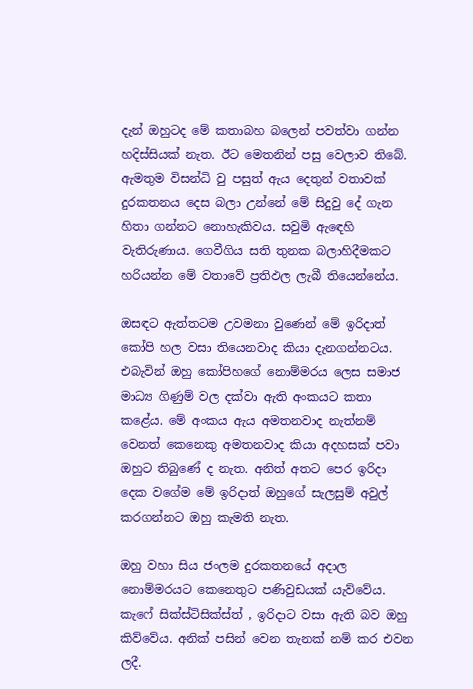දැන් ඔහුටද මේ කතාබහ බලෙන් පවත්වා ගන්න හදිස්සියක් නැත. ඊට මෙතනින් පසු වෙලාව තිබේ. ඇමතුම විසන්ධි වු පසුත් ඇය දෙතුන් වතාවක් දුරකතනය දෙස බලා උන්නේ මේ සිදුවු දේ ගැන හිතා ගන්නට නොහැකිවය. සවුමි ඇඳෙහි වැතිරුණාය. ගෙවීගිය සති තුනක බලාහිදීමකට හරියන්න මේ වතාවේ ප්‍රතිඵල ලැබී තියෙන්නේය.

ඔසඳට ඇත්තටම උවමනා වුණෙන් මේ ඉරිදාත් කෝපි හල වසා තියෙනවාද කියා දැනගන්නටය. එබැවින් ඔහු කෝපිහගේ නොම්මරය ලෙස සමාජ මාධ්‍ය ගිණුම් වල දක්වා ඇති අංකය‌ට කතා කළේය. මේ අංකය ඇය අමතනවාද නැත්නම් වෙනත් කෙනෙකු අමතනවාද කියා අදහසක් පවා ඔහුට තිබුණේ ද නැත. අනිත් අතට පෙර ඉරිදා දෙක වගේම මේ ඉරිදාත් ඔහුගේ සැලසුම් අවුල් කරගන්නට ඔහු කැමති නැත.

ඔහු වහා සිය ජංලම දුරකතනයේ අදාල නොම්මරයට කෙනෙතුට පණිවුඩයක් යැව්වේය. කැෆේ සික්ස්ටිසික්ස්ත් , ඉරිදාට වසා ඇති බව ඔහු කිව්වේය. අනික් පසින් වෙන තැනක් නම් කර එවන ලදී.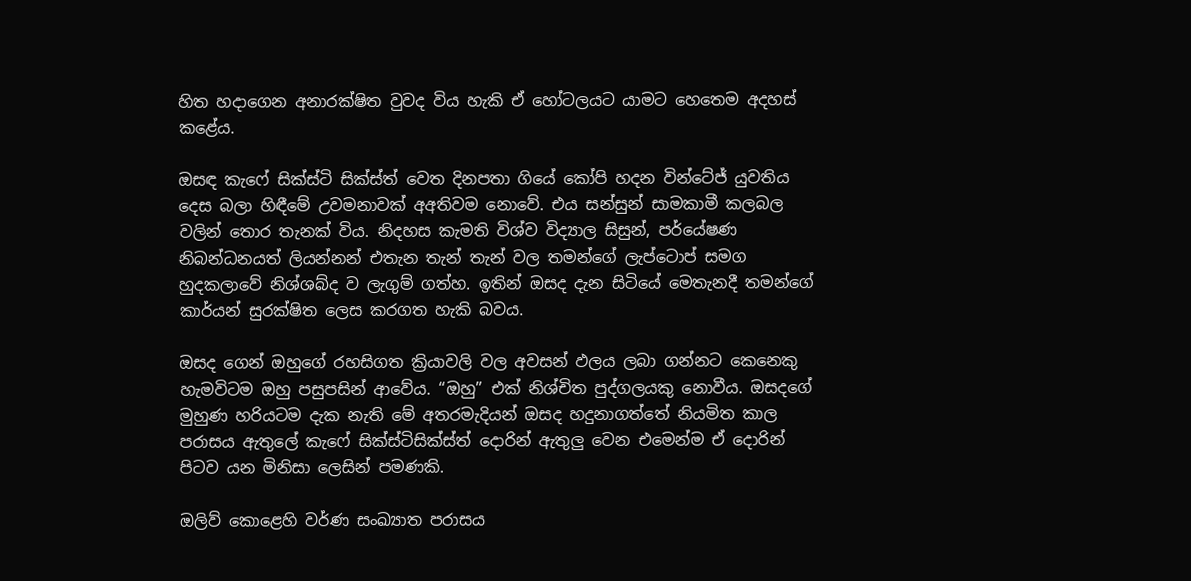හිත හදාගෙන අනාරක්ෂිත වුවද විය හැකි ඒ හෝටලයට යාමට හෙතෙම අදහස් කළේය.

ඔසඳ කැෆේ සික්ස්ටි සික්ස්ත් වෙත දිනපතා ගියේ කෝපි හදන වින්ටේජ් යුවතිය දෙස බලා හිඳීමේ උවමනාවක් අඅතිවම නොවේ. එය සන්සුන් සාමකාමී කලබල වලින් තොර තැනක් විය. නිදහස කැමති විශ්ව විද්‍යාල සිසුන්, පර්යේෂණ නිබන්ධනයත් ලියන්නන් එතැන තැන් තැන් වල තමන්ගේ ලැප්ටොප් සමග හුදකලාවේ නිශ්ශබ්ද ව ලැගුම් ගත්හ. ඉතින් ඔසද දැන සිටියේ මෙතැනදී තමන්ගේ කාර්යන් සුරක්ෂිත ලෙස කරගත හැකි බවය.

ඔසද ගෙන් ඔහුගේ රහසිගත ක්‍රියාවලි වල අවසන් ඵලය ලබා ගන්නට කෙනෙකු හැමවිටම ඔහු පසුපසින් ආවේය. “ඔහු” එක් නිශ්චිත පුද්ගලයකු නොවීය. ඔසදගේ මුහුණ හරියටම දැක නැති මේ අතරමැදියන් ඔසද හදුනාගත්තේ නියමිත කාල පරාසය ඇතුලේ කැෆේ සික්ස්ටිසික්ස්ත් දොරින් ඇතුලු වෙන එමෙන්ම ඒ දොරින් පිටව යන මිනිසා ලෙසින් පමණකි.

ඔලිව් කොළෙහි වර්ණ සංඛ්‍යාත පරාසය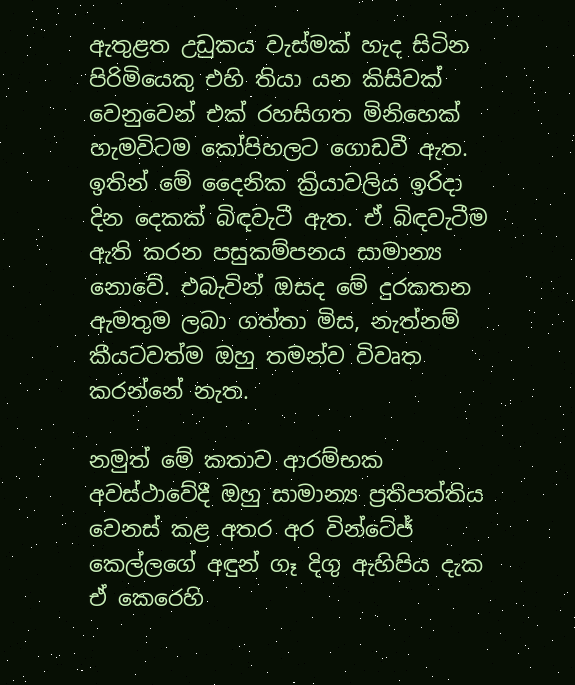ඇතුළත උඩුකය වැස්මක් හැද සිටින පිරිමියෙකු එහි තියා යන කිසිවක් වෙනුවෙන් එක් රහසිගත මිනිහෙක් හැමවිටම කෝපිහලට ගොඩවී ඇත. ඉතින් මේ දෛනික ක්‍රියාවලිය ඉරිදා දින දෙකක් බිඳවැටී ඇත. ඒ බිඳවැටීම ඇති කරන පසුකම්පනය සාමාන්‍ය නොවේ. එබැවින් ඔසද මේ දුරකතන ඇමතුම ලබා ගත්තා මිස, නැත්නම් කීයටවත්ම ඔහු තමන්ව විවෘත කරන්නේ නැත.

නමුත් මේ කතාව ආරම්භක අවස්ථාවේදී ඔහු සාමාන්‍ය ප්‍රතිපත්තිය වෙනස් කළ අතර අර වින්ටේජ් කෙල්ලගේ අඳුන් ගෑ දිගු ඇහිපිය දැක ඒ කෙරෙහි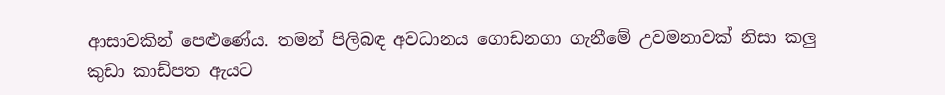ආසාවකින් පෙළුණේය. තමන් පිලිබඳ අවධානය ගොඩනගා ගැනීමේ උවමනාවක් නිසා කලු කුඩා කාඩ්පත ඇයට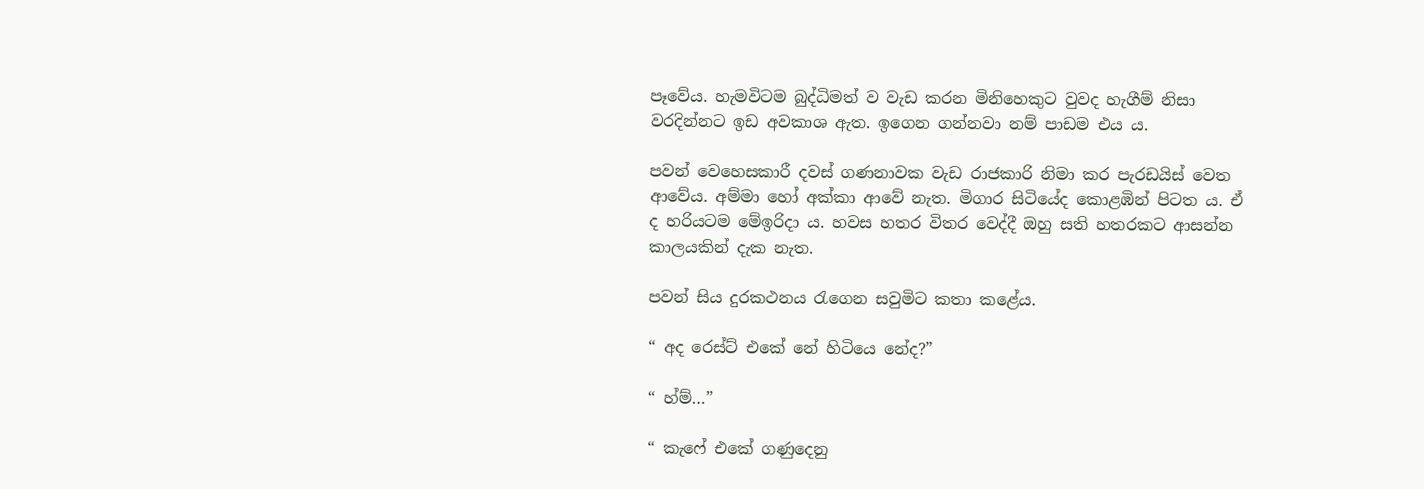පෑවේය. හැමවිටම බුද්ධිමත් ව වැඩ කරන මිනිහෙකුට වුවද හැගීම් නිසා වරදින්නට ඉඩ අවකාශ ඇත. ඉගෙන ගන්නවා නම් පාඩම එය ය.

පවන් වෙහෙසකාරී දවස් ගණනාවක වැඩ රාජකාරි නිමා කර පැරඩයිස් වෙත ආවේය. අම්මා හෝ අක්කා ආවේ නැත. මිගාර සිටියේද කොළඹින් පිටත ය. ඒ ද හරියටම මේඉරිදා ය. හවස හතර විතර වෙද්දී ඔහු සති හතරකට ආසන්න කාලයකින් දැක නැත.

පවන් සිය දුරකථනය රැගෙන සවුමිට කතා කළේය.

“ අද රෙස්ට් එකේ නේ හිටියෙ නේද?”

“ හ්ම්…”

“ කැෆේ එකේ ගණුදෙනු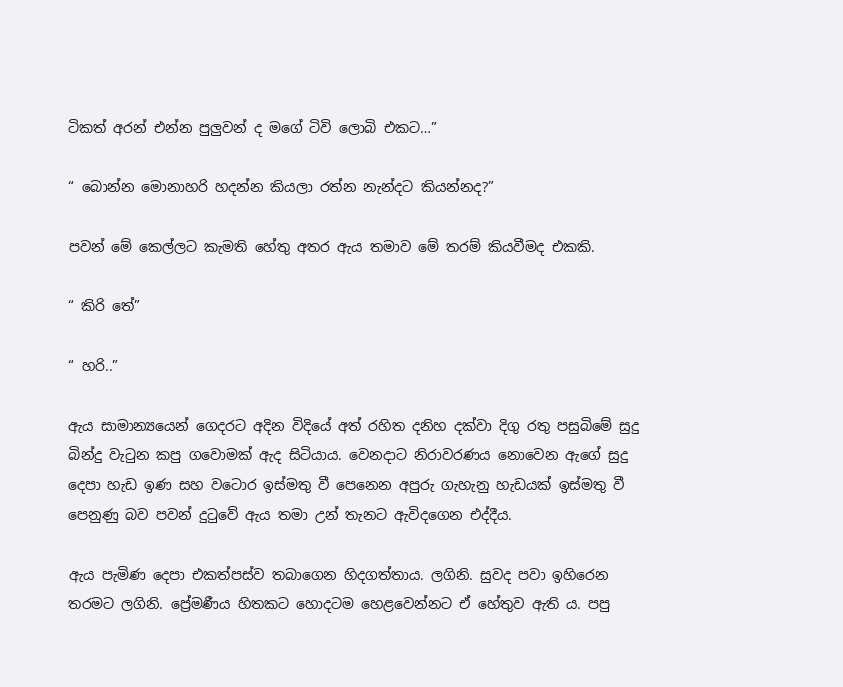ටිකත් අරන් එන්න පුලුවන් ද මගේ ටිවි ලොබි එකට…”

“ බොන්න මොනාහරි හදන්න කියලා රත්න නැන්දට කියන්නද?”

පවන් මේ කෙල්ලට කැමති හේතු අතර ඇය තමාව මේ තරම් කියවීමද එකකි.

“ කිරි තේ”

“ හරි..”

ඇය සාමාන්‍යයෙන් ගෙදරට අදින විදියේ අත් රහිත දනිහ දක්වා දිගු රතු පසුබිමේ සුදු බින්දු වැටුන කපු ගවොමක් ඇද සිටියාය. වෙනදාට නිරාවරණය නොවෙන ඇගේ සුදු දෙපා හැඩ ඉණ සහ වටොර ඉස්මතු වී පෙනෙන අපුරු ගැහැනු හැඩයක් ඉස්මතු වී පෙනුණු බව පවන් දුටුවේ ඇය තමා උන් තැනට ඇවිදගෙන එද්දීය.

ඇය පැමිණ දෙපා එකත්පස්ව තබාගෙන හිදගත්තාය. ලගිනි. සුවද පවා ඉහිරෙන තරමට ලගිනි. ප්‍රේමණීය හිතකට හොදටම හෙළවෙන්නට ඒ හේතුව ඇති ය. පපු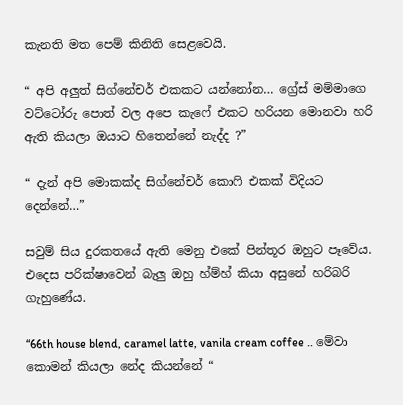කැනති මත පෙම් කිනිති සෙළවෙයි.

“ අපි අලුත් සිග්නේචර් එකකට යන්නෝන… ග්‍රේස් මම්මාගෙ වට්ටෝරු පොත් වල අපෙ කැෆේ එකට හරියන මොනවා හරි ඇති කියලා ඔයාට හිතෙන්නේ නැද්ද ?”

“ දැන් අපි මොකක්ද සිග්නේචර් කොෆි එකක් විදියට දෙන්නේ…”

සවුම් සිය දුරකතයේ ඇති මෙනු එකේ පින්තූර ඔහුට පෑවේය. එදෙස පරික්ෂාවෙන් බැලු ඔහු හ්ම්හ් කියා අසුනේ හරිබරි ගැහුණේය.

“66th house blend, caramel latte, vanila cream coffee .. මේවා කොමන් කියලා නේද කියන්නේ “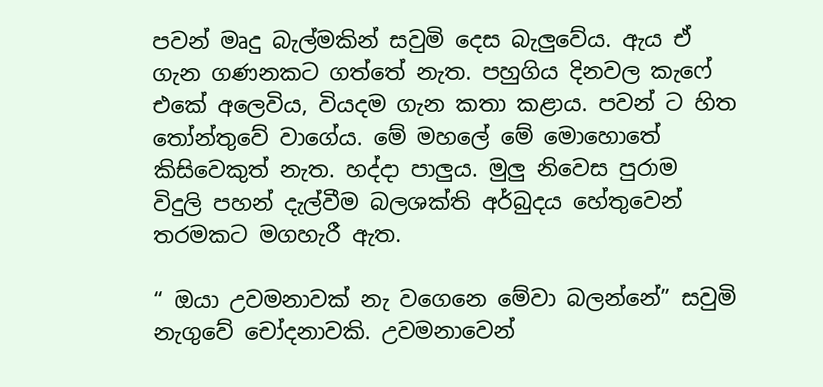පවන් මෘදු බැල්මකින් සවුමි දෙස බැලුවේය. ඇය ඒ ගැන ගණනකට ගත්තේ නැත. පහුගිය දිනවල කැෆේ එකේ අලෙවිය, වියදම ගැන කතා කළාය. පවන් ට හිත තෝන්තුවේ වාගේය. මේ මහලේ මේ මොහොතේ කිසිවෙකුත් නැත. හද්දා පාලුය. මුලු නිවෙස පුරාම විදුලි පහන් දැල්වීම බලශක්ති අර්බුදය හේතුවෙන් තරමකට මගහැරී ඇත.

“ ඔයා උවමනාවක් නැ වගෙනෙ මේවා බලන්නේ” සවුමි නැගුවේ චෝදනාවකි. උවමනාවෙන්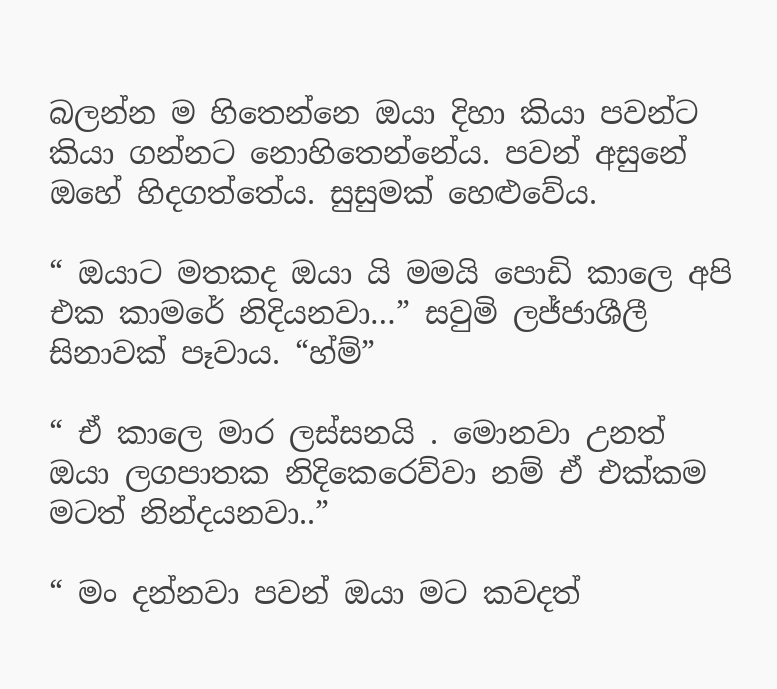බලන්න ම හිතෙන්නෙ ඔයා දිහා කියා පවන්ට කියා ගන්නට නොහිතෙන්නේය. පවන් අසුනේ ඔහේ හිදගත්තේය. සුසුමක් හෙළුවේය.

“ ඔයාට මතකද ඔයා යි මමයි පොඩි කාලෙ අපි එක කාමරේ නිදියනවා…” සවුමි ලජ්ජාශීලී සිනාවක් පෑවාය. “හ්ම්”

“ ඒ කාලෙ මාර ලස්සනයි . මොනවා උනත් ඔයා ලගපාතක නිදිකෙරෙව්වා නම් ඒ එක්කම මටත් නින්දයනවා..”

“ මං දන්නවා පවන් ඔයා මට කවදත්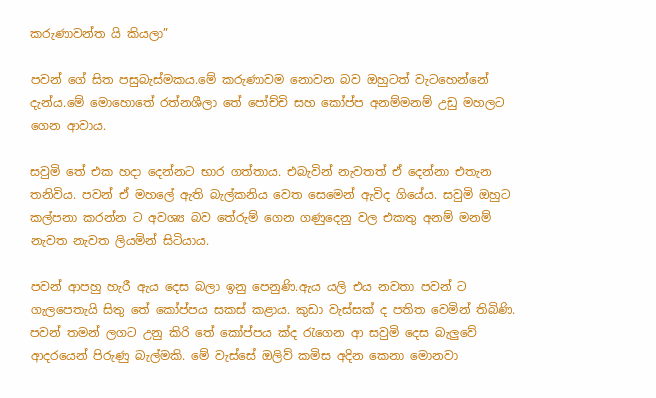කරුණාවන්ත යි කියලා”

පවන් ගේ සිත පසුබැස්මකය.මේ කරුණාවම නොවන බව ඔහුටත් වැටහෙන්නේ දැන්ය.මේ මොහොතේ රත්නශීලා තේ පෝච්චි සහ කෝප්ප අනම්මනම් උඩු මහලට ගෙන ආවාය.

සවුමි තේ එක හදා දෙන්නට භාර ගත්තාය. එබැවින් නැවතත් ඒ දෙන්නා එතැන තනිවිය. පවන් ඒ මහලේ ඇති බැල්කනිය වෙත සෙමෙන් ඇවිද ගියේය. සවුමි ඔහුට කල්පනා කරන්න ට අවශ්‍ය බව තේරුම් ගෙන ගණුදෙනු වල එකතු අනම් මනම් නැවත නැවත ලියමින් සිටියාය.

පවන් ආපහු හැරී ඇය දෙස බලා ඉනු පෙනුණි.ඇය යලි එය නවතා පවන් ට ගැලපෙතැයි සිතු තේ කෝප්පය සකස් කළාය. කුඩා වැස්සක් ද පතිත වෙමින් තිබිණි. පවන් තමන් ලගට උනු කිරි තේ කෝප්පය ක්ද රැගෙන ආ සවුමි දෙස බැලුවේ ආදරයෙන් පිරුණු බැල්මකි. මේ වැස්සේ ඔලිව් කමිස අදින කෙනා මොනවා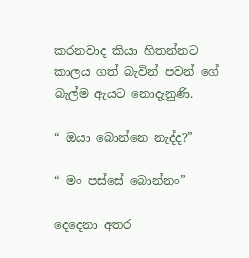කරනවාද කියා හිතන්නට කාලය ගත් බැවින් පවන් ගේ බැල්ම ඇයට නොදැනුණි.

“ ඔයා බොන්නෙ නැද්ද?”

“ මං පස්සේ බොන්නං”

දෙදෙනා අතර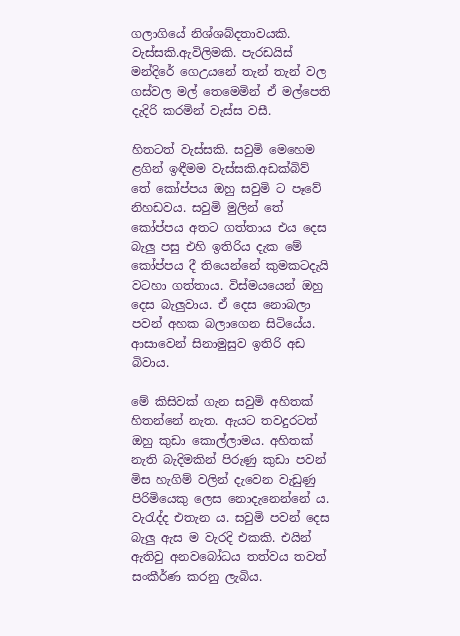ගලාගියේ නිශ්ශබ්දතාවයකි. වැස්සකි.ඇවිලිමකි. පැරඩයිස් මන්දිරේ ගෙඋයනේ තැන් තැන් වල ගස්වල මල් තෙමෙමින් ඒ මල්පෙති දැදිරි කරමින් වැස්ස වසී.

හිතටත් වැස්සකි. සවුමි මෙහෙම ළගින් ඉඳීමම වැස්සකි.අඩක්බිව් තේ කෝප්පය ඔහු සවුමි ට පෑවේ නිහඩවය. සවුමි මුලින් තේ කෝප්පය අතට ගත්තාය එය දෙස බැලු පසු එහි ඉතිරිය දැක මේ කෝප්පය දී තියෙන්නේ කුමකටදැයි වටහා ගත්තාය. විස්මයයෙන් ඔහු දෙස බැලුවාය. ඒ දෙස නොබලා පවන් අහක බලාගෙන සිටියේය. ආසාවෙන් සිනාමුසුව ඉතිරි අඩ බිවාය.

මේ කිසිවක් ගැන සවුමි අහිතක් හිතන්නේ නැත. ඇයට තවදුරටත් ඔහු කුඩා කොල්ලාමය. අහිතක් නැති බැදිමකින් පිරුණු කුඩා පවන් මිස හැගිම් වලින් දැවෙන වැඩුණු පිරිමියෙකු ලෙස නොදැනෙන්නේ ය. වැරැද්ද එතැන ය. සවුමි පවන් දෙස බැලු ඇස ම වැරදි එකකි. එයින් ඇතිවු අනවබෝධය තත්වය තවත් සංකීර්ණ කරනු ලැබිය.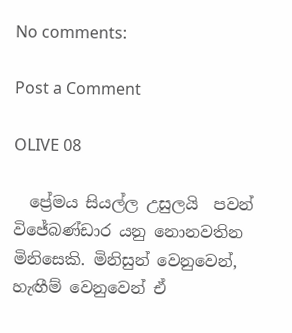No comments:

Post a Comment

OLIVE 08

  ප්‍රේමය සියල්ල උසුලයි  පවන් විජේබණ්ඩාර යනු නොනවතින මිනිසෙකි. මිනිසුන් වෙනුවෙන්, හැඟීම් වෙනුවෙන් ඒ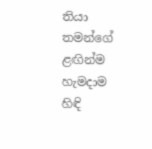තියා තමන්ගේ ළඟින්ම හැමදාම හිඳි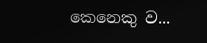කෙනෙකු ව...